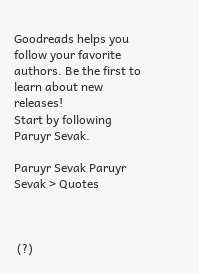Goodreads helps you follow your favorite authors. Be the first to learn about new releases!
Start by following Paruyr Sevak.

Paruyr Sevak Paruyr Sevak > Quotes



 (?)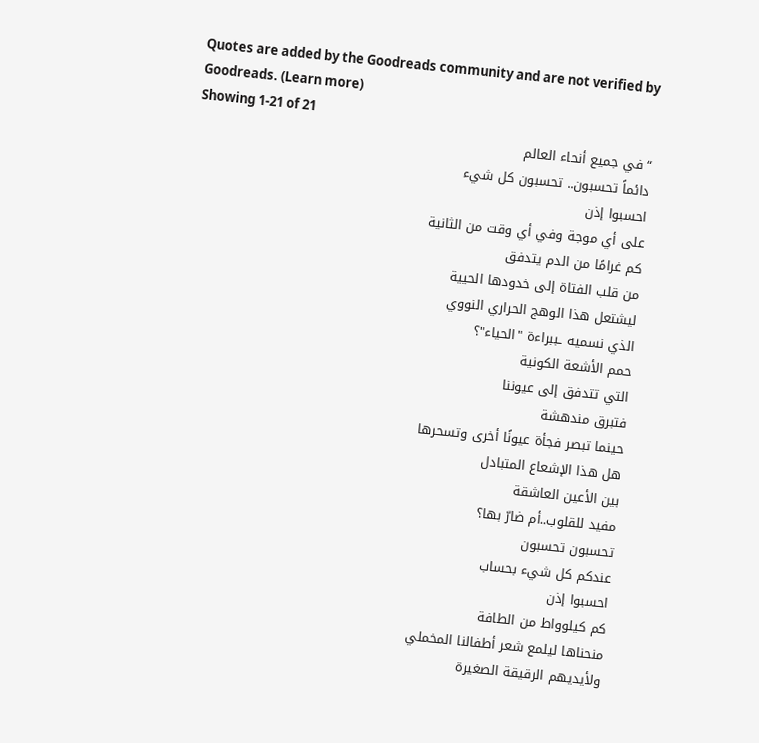Quotes are added by the Goodreads community and are not verified by Goodreads. (Learn more)
Showing 1-21 of 21
“في جميع أنحاء العالم
دائماً تحسبون.. تحسبون كل شيء
احسبوا إذن
على أي موجة وفي أي وقت من الثانية
كم غرامًا من الدم يتدفق
من قلب الفتاة إلى خدودها الحيية
ليشتعل هذا الوهج الحراري النووي
الذي نسميه ـببراءة "الحياء"؟
حمم الأشعة الكونية
التي تتدفق إلى عيوننا
فتبرق مندهشة
حينما تبصر فجأة عيونًا أخرى وتسحرها
هل هذا الإشعاع المتبادل
بين الأعين العاشقة
مفيد للقلوب..أم ضارّ بها؟
تحسبون تحسبون
عندكم كل شيء بحساب
احسبوا إذن
كم كيلوواط من الطافة
منحناها ليلمع شعر أطفالنا المخملي
ولأيديهم الرقيقة الصغيرة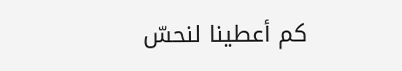كم أعطينا لنحسّ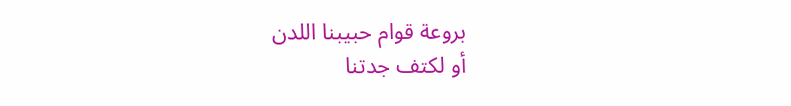بروعة قوام حبيبنا اللدن
أو لكتف جدتنا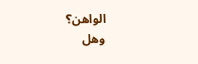الواهن؟
وهل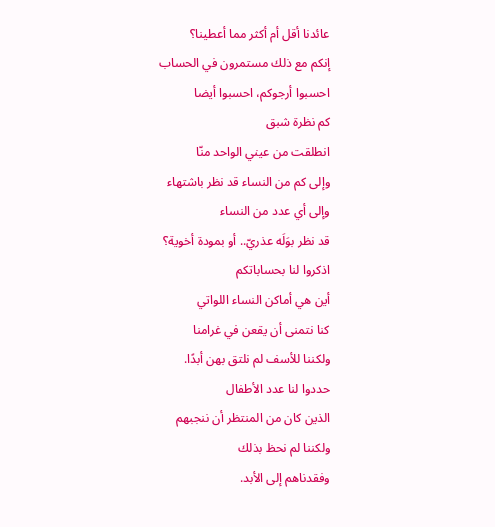عائدنا أقل أم أكثر مما أعطينا؟
إنكم مع ذلك مستمرون في الحساب
احسبوا أرجوكم، احسبوا أيضا
كم نظرة شبق
انطلقت من عيني الواحد منّا
وإلى كم من النساء قد نظر باشتهاء
وإلى أي عدد من النساء
قد نظر بوَلَه عذريّ.. أو بمودة أخوية؟
اذكروا لنا بحساباتكم
أين هي أماكن النساء اللواتي
كنا نتمنى أن يقعن في غرامنا
ولكننا للأسف لم نلتق بهن أبدًا.
حددوا لنا عدد الأطفال
الذين كان من المنتظر أن ننجبهم
ولكننا لم نحظ بذلك
وفقدناهم إلى الأبد.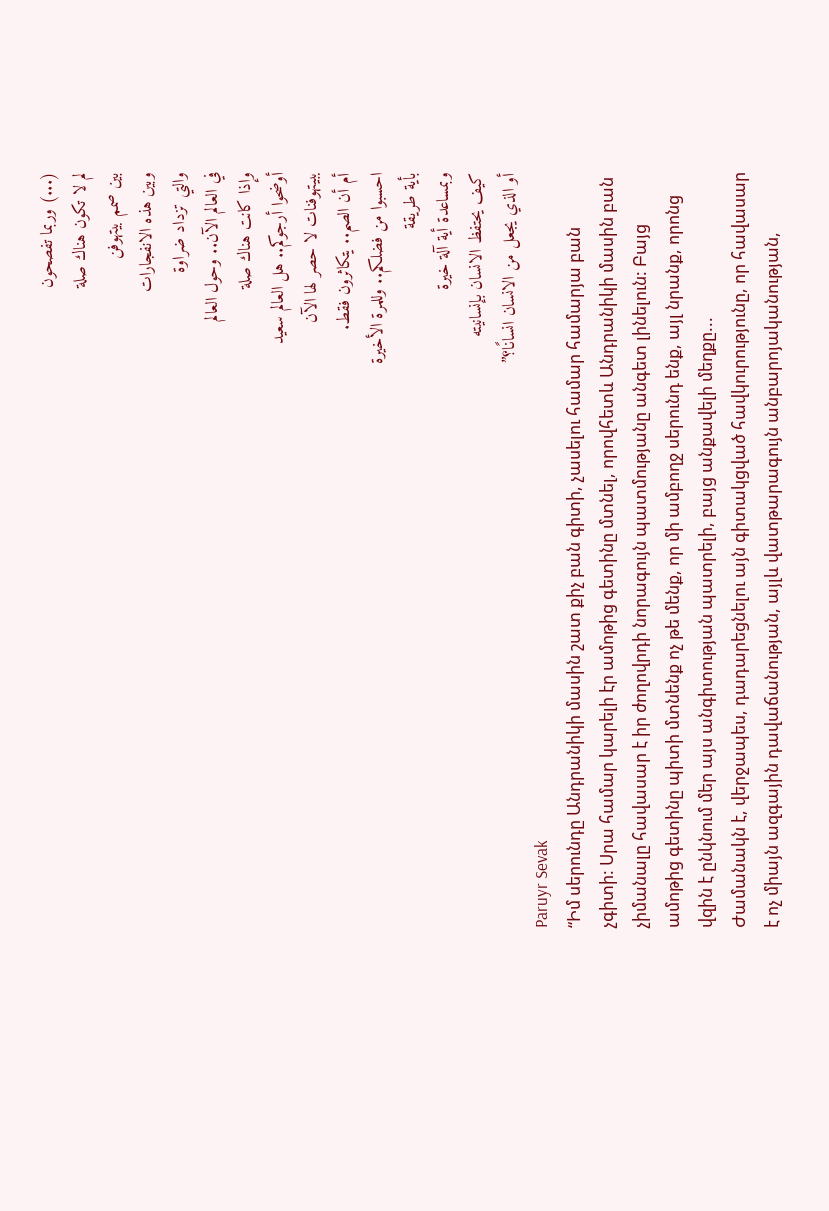(...) وربما تفصحون
لم لا تكون هناك صلة
بين صمم بيتهوفن
وبين هذه الانفجارات
والتي تزداد ضراوة
في العالم الآن.. وحول العالم
وإذا كانت هناك صلة
أوضحوا أرجوكم.. هل العالم سعيد
ببيتهوفنات لا حصر لها الآن
أم أن الصم.. يتكاثرون فقط.
احسبوا من فضلكم.. وللمرة الأخيرة
بأية طريقة
وبمساعدة أية آلة خيرة
كيف يحتفظ الانسان بإنسانيته
أو الذي يجعل من الانسان انسانًا؟”
Paruyr Sevak
“Իմ սերունդը Անդրանիկի մասին շատ քիչ բան գիտի, չասելու համար համարյա բան չգիտի: Սրա համար կարելի էր ամոթից գետինը մտնել, որովհետև Անդրանիկի մասին բան չիմանալը հավասար է իր ժողովրդի նորագույն պատմությանը անգետ լինելուն: Բայց ամոթից գետինը պիտի մտնենք ոչ թե մենք, որ մի ամբողջ սերունդ ենք, այլ նրանք, որոնց վզին է ընկնում մեր այս անգիտության պատրելի, բայց անքավելի մեղքը...
Ժամանակն է, վերջապես, դադարեցնելու այն գիտակցված հավկուրությունը, որ հավասար է ոչ միայն ազգային դավաճանության, այլև վատթարագույն անբարոյականության,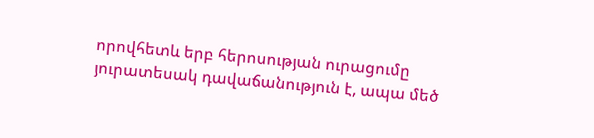որովհետև երբ հերոսության ուրացումը յուրատեսակ դավաճանություն է, ապա մեծ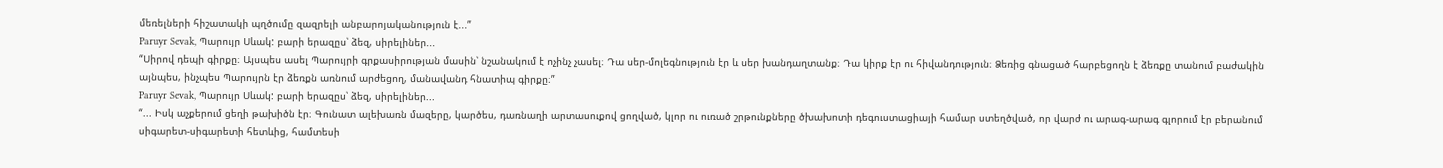մեռելների հիշատակի պղծումը զազրելի անբարոյականություն է...”
Paruyr Sevak, Պարույր Սևակ: բարի երազըս՝ ձեզ, սիրելիներ...
“Սիրով դեպի գիրքը։ Այսպես ասել Պարույրի գրքասիրության մասին՝ նշանակում է ոչինչ չասել։ Դա սեր-մոլեգնություն էր և սեր խանդաղտանք։ Դա կիրք էր ու հիվանդություն։ Ձեռից գնացած հարբեցողն է ձեռքը տանում բաժակին այնպես, ինչպես Պարույրն էր ձեռքն առնում արժեցող, մանավանդ հնատիպ գիրքը։”
Paruyr Sevak, Պարույր Սևակ: բարի երազըս՝ ձեզ, սիրելիներ...
“... Իսկ աչքերում ցեղի թախիծն էր։ Գունատ ալեխառն մազերը, կարծես, դառնաղի արտասուքով ցողված, կլոր ու ուռած շրթունքները ծխախոտի դեգուստացիայի համար ստեղծված, որ վարժ ու արագ-արագ գլորում էր բերանում սիգարետ-սիգարետի հետևից, համտեսի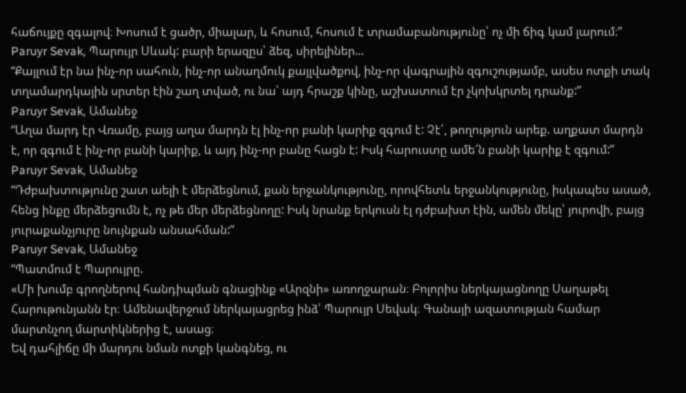հաճույքը զգալով։ Խոսում է ցածր, միալար, և հոսում, հոսում է տրամաբանությունը՝ ոչ մի ճիգ կամ լարում։”
Paruyr Sevak, Պարույր Սևակ: բարի երազըս՝ ձեզ, սիրելիներ...
“Քայլում էր նա ինչ-որ սահուն, ինչ-որ անաղմուկ քայլվածքով, ինչ-որ վագրային զգուշությամբ, ասես ոտքի տակ տղամարդկային սրտեր էին շաղ տված, ու նա՝ այդ հրաշք կինը, աշխատում էր չկոխկրտել դրանք:”
Paruyr Sevak, Ամանեջ
“Աղա մարդ էր Վռամը, բայց աղա մարդն էլ ինչ-որ բանի կարիք զգում է: Չէ՛, թողություն արեք. աղքատ մարդն է, որ զգում է ինչ-որ բանի կարիք, և այդ ինչ-որ բանը հացն է: Իսկ հարուստը ամե՜ն բանի կարիք է զգում:”
Paruyr Sevak, Ամանեջ
“Դժբախտությունը շատ աելի է մերձեցնում, քան երջանկությունը, որովհետև երջանկությունը, իսկապես ասած, հենց ինքը մերձեցումն է, ոչ թե մեր մերձեցնողը: Իսկ նրանք երկուսն էլ դժբախտ էին, ամեն մեկը՝ յուրովի, բայց յուրաքանչյուրը նույնքան անսահման:”
Paruyr Sevak, Ամանեջ
“Պատմում է Պարույրը.
«Մի խումբ գրողներով հանդիպման գնացինք «Արզնի» առողջարան։ Բոլորիս ներկայացնողը Սաղաթել Հարութունյանն էր։ Ամենավերջում ներկայացրեց ինձ՝ Պարույր Սեվակ։ Գանայի ազատության համար մարտնչող մարտիկներից է, ասաց։
Եվ դահլիճը մի մարդու նման ոտքի կանգնեց, ու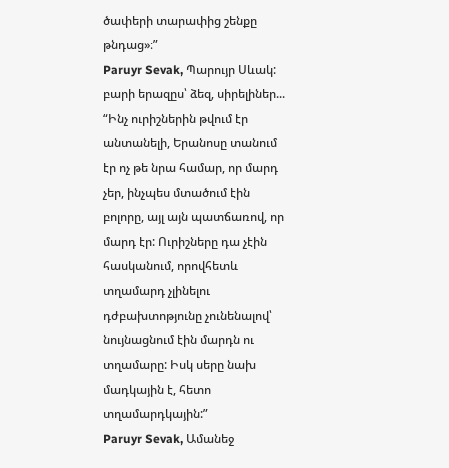ծափերի տարափից շենքը թնդաց»։”
Paruyr Sevak, Պարույր Սևակ: բարի երազըս՝ ձեզ, սիրելիներ...
“Ինչ ուրիշներին թվում էր անտանելի, Երանոսը տանում էր ոչ թե նրա համար, որ մարդ չեր, ինչպես մտածում էին բոլորը, այլ այն պատճառով, որ մարդ էր: Ուրիշները դա չէին հասկանում, որովհետև տղամարդ չլինելու դժբախտոթյունը չունենալով՝ նույնացնում էին մարդն ու տղամարը: Իսկ սերը նախ մադկային է, հետո տղամարդկային:”
Paruyr Sevak, Ամանեջ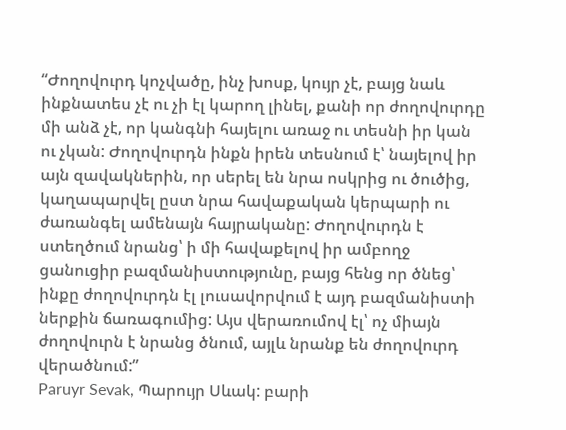“Ժողովուրդ կոչվածը, ինչ խոսք, կույր չէ, բայց նաև ինքնատես չէ ու չի էլ կարող լինել, քանի որ ժողովուրդը մի անձ չէ, որ կանգնի հայելու առաջ ու տեսնի իր կան ու չկան: Ժողովուրդն ինքն իրեն տեսնում է՝ նայելով իր այն զավակներին, որ սերել են նրա ոսկրից ու ծուծից, կաղապարվել ըստ նրա հավաքական կերպարի ու ժառանգել ամենայն հայրականը: Ժողովուրդն է ստեղծում նրանց՝ ի մի հավաքելով իր ամբողջ ցանուցիր բազմանիստությունը, բայց հենց որ ծնեց՝ ինքը ժողովուրդն էլ լուսավորվում է այդ բազմանիստի ներքին ճառագումից: Այս վերառումով էլ՝ ոչ միայն ժողովուրն է նրանց ծնում, այլև նրանք են ժողովուրդ վերածնում:”
Paruyr Sevak, Պարույր Սևակ: բարի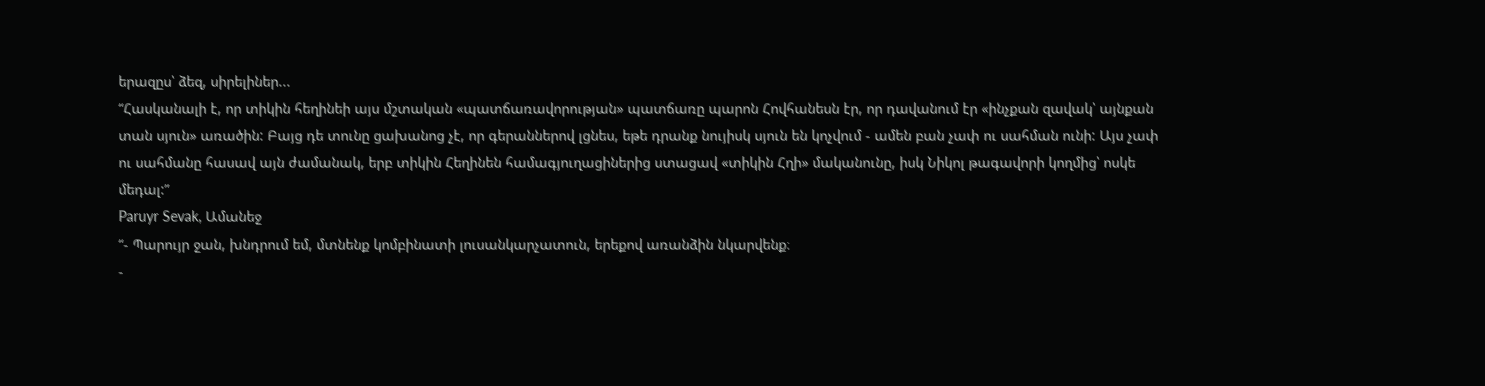երազըս՝ ձեզ, սիրելիներ...
“Հասկանալի է, որ տիկին հեղինեի այս մշտական «պատճառավորության» պատճառը պարոն Հովհանեսն էր, որ դավանում էր «ինչքան զավակ՝ այնքան տան սյուն» առածին: Բայց դե տունը ցախանոց չէ, որ գերաններով լցնես, եթե դրանք նույիսկ սյուն են կոչվում - ամեն բան չափ ու սահման ունի: Այս չափ ու սահմանը հասավ այն ժամանակ, երբ տիկին Հեղինեն համագյուղացիներից ստացավ «տիկին Հղի» մականունը, իսկ Նիկոլ թագավորի կողմից՝ ոսկե մեդալ:”
Paruyr Sevak, Ամանեջ
“- Պարույր ջան, խնդրում եմ, մտնենք կոմբինատի լուսանկարչատուն, երեքով առանձին նկարվենք։
-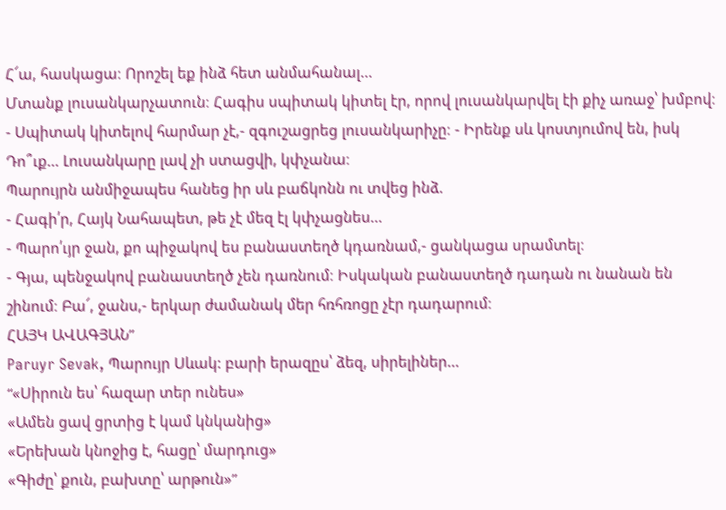Հ՜ա, հասկացա։ Որոշել եք ինձ հետ անմահանալ...
Մտանք լուսանկարչատուն։ Հագիս սպիտակ կիտել էր, որով լուսանկարվել էի քիչ առաջ՝ խմբով։
- Սպիտակ կիտելով հարմար չէ,- զգուշացրեց լուսանկարիչը։ - Իրենք սև կոստյումով են, իսկ Դո՞ւք... Լուսանկարը լավ չի ստացվի, կփչանա։
Պարույրն անմիջապես հանեց իր սև բաճկոնն ու տվեց ինձ.
- Հագի՛ր, Հայկ Նահապետ, թե չէ մեզ էլ կփչացնես...
- Պարո՛ւյր ջան, քո պիջակով ես բանաստեղծ կդառնամ,- ցանկացա սրամտել։
- Գյա, պենջակով բանաստեղծ չեն դառնում։ Իսկական բանաստեղծ դադան ու նանան են շինում։ Բա՜, ջանս,- երկար ժամանակ մեր հռհռոցը չէր դադարում։
ՀԱՅԿ ԱՎԱԳՅԱՆ”
Paruyr Sevak, Պարույր Սևակ: բարի երազըս՝ ձեզ, սիրելիներ...
“«Սիրուն ես՝ հազար տեր ունես»
«Ամեն ցավ ցրտից է կամ կնկանից»
«Երեխան կնոջից է, հացը՝ մարդուց»
«Գիժը՝ քուն, բախտը՝ արթուն»”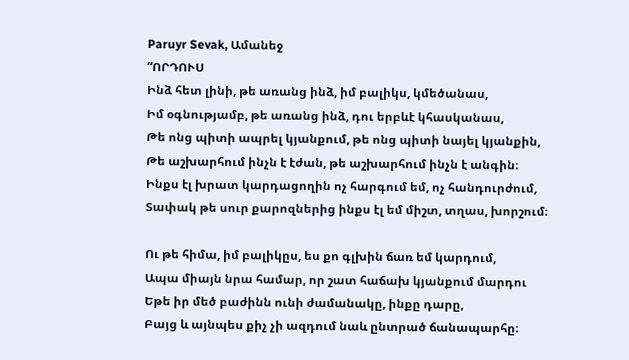Paruyr Sevak, Ամանեջ
“ՈՐԴՈՒՍ
Ինձ հետ լինի, թե առանց ինձ, իմ բալիկս, կմեծանաս,
Իմ օգնությամբ, թե առանց ինձ, դու երբևէ կհասկանաս,
Թե ոնց պիտի ապրել կյանքում, թե ոնց պիտի նայել կյանքին,
Թե աշխարհում ինչն է էժան, թե աշխարհում ինչն է անգին։
Ինքս էլ խրատ կարդացողին ոչ հարգում եմ, ոչ հանդուրժում,
Տափակ թե սուր քարոզներից ինքս էլ եմ միշտ, տղաս, խորշում։

Ու թե հիմա, իմ բալիկըս, ես քո գլխին ճառ եմ կարդում,
Ապա միայն նրա համար, որ շատ հաճախ կյանքում մարդու
Եթե իր մեծ բաժինն ունի ժամանակը, ինքը դարը,
Բայց և այնպես քիչ չի ազդում նաև ընտրած ճանապարհը։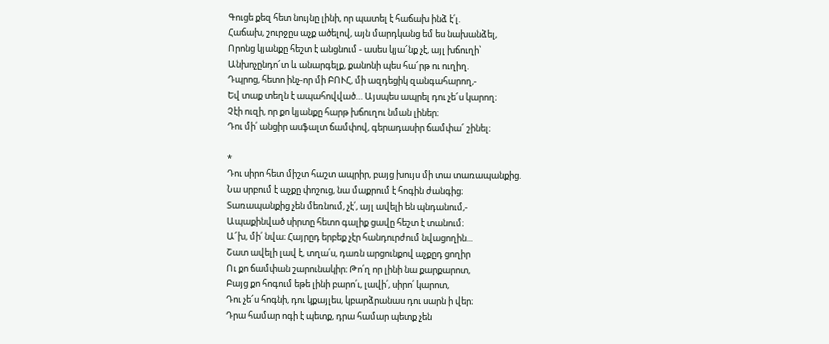Գուցե քեզ հետ նույնը լինի, որ պատել է հաճախ ինձ է՛լ.
Հաճախ, շուրջըս աչք ածելով, այն մարդկանց եմ ես նախանձել,
Որոնց կյանքը հեշտ է անցնում - ասես կյա՜նք չէ, այլ խճուղի՝
Անխոչընդո՜տ և անարգելք, քանոնի պես հա՜րթ ու ուղիղ.
Դպրոց, հետո ինչ-որ մի ԲՈՒՀ, մի ազդեցիկ զանգահարող,-
Եվ տաք տեղն է ապահովված… Այսպես ապրել դու չե՜ս կարող։
Չէի ուզի, որ քո կյանքը հարթ խճուղու նման լիներ։
Դու մի՛ անցիր ասֆալտ ճամփով, գերադասիր ճամփա՜ շինել։

*
Դու սիրո հետ միշտ հաշտ ապրիր, բայց խույս մի տա տառապանքից.
Նա սրբում է աչքը փոշուց, նա մաքրում է հոգին ժանգից։
Տառապանքից չեն մեռնում, չէ՛, այլ ավելի են պնդանում,-
Ապաքինված սիրտը հետո գալիք ցավը հեշտ է տանում։
Ա՜խ, մի՛ նվա։ Հայրըդ երբեք չէր հանդուրժում նվացողին...
Շատ ավելի լավ է, տղա՛ս, դառն արցունքով աչքըդ ցողիր
Ու քո ճամփան շարունակիր։ Թո՛ղ որ լինի նա քարքարոտ,
Բայց քո հոգում եթե լինի բարո՛ւ, լավի՛, սիրո՛ կարոտ,
Դու չե՜ս հոգնի, դու կքայլես, կբարձրանաս դու սարն ի վեր։
Դրա համար ոգի է պետք, դրա համար պետք չեն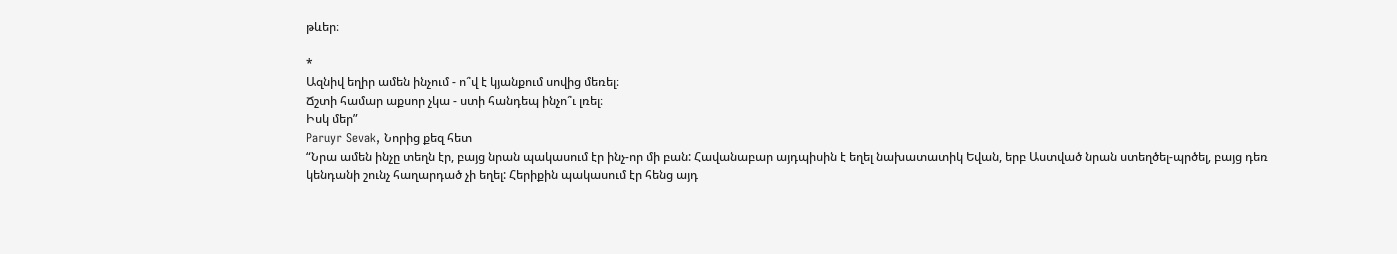թևեր։

*
Ազնիվ եղիր ամեն ինչում - ո՞վ է կյանքում սովից մեռել։
Ճշտի համար աքսոր չկա - ստի հանդեպ ինչո՞ւ լռել։
Իսկ մեր”
Paruyr Sevak, Նորից քեզ հետ
“Նրա ամեն ինչը տեղն էր, բայց նրան պակասում էր ինչ-որ մի բան: Հավանաբար այդպիսին է եղել նախատատիկ Եվան, երբ Աստված նրան ստեղծել-պրծել, բայց դեռ կենդանի շունչ հաղարդած չի եղել: Հերիքին պակասում էր հենց այդ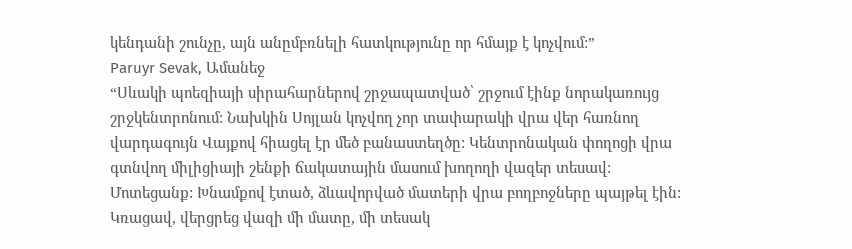կենդանի շունչը, այն անըմբռնելի հատկությունը որ հմայք է կոչվում:”
Paruyr Sevak, Ամանեջ
“Սևակի պոեզիայի սիրահարներով շրջապատված՝ շրջում էինք նորակառույց շրջկենտրոնում: Նախկին Սոյլան կոչվող չոր տափարակի վրա վեր հառնող վարդագույն Վայքով հիացել էր մեծ բանաստեղծը: Կենտրոնական փողոցի վրա գտնվող միլիցիայի շենքի ճակատային մասում խողողի վազեր տեսավ: Մոտեցանք: Խնամքով էտած, ձևավորված մատերի վրա բողբոջները պայթել էին: Կռացավ, վերցրեց վազի մի մատը, մի տեսակ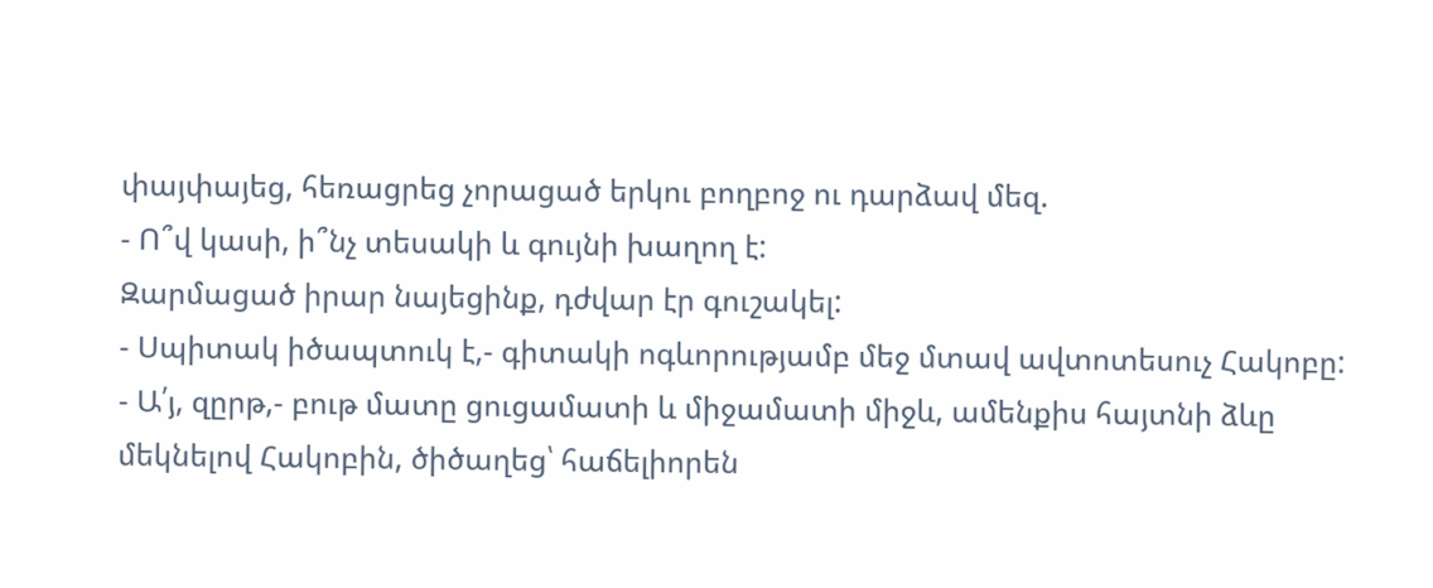փայփայեց, հեռացրեց չորացած երկու բողբոջ ու դարձավ մեզ.
- Ո՞վ կասի, ի՞նչ տեսակի և գույնի խաղող է:
Զարմացած իրար նայեցինք, դժվար էր գուշակել:
- Սպիտակ իծապտուկ է,- գիտակի ոգևորությամբ մեջ մտավ ավտոտեսուչ Հակոբը:
- Ա՛յ, զըրթ,- բութ մատը ցուցամատի և միջամատի միջև, ամենքիս հայտնի ձևը մեկնելով Հակոբին, ծիծաղեց՝ հաճելիորեն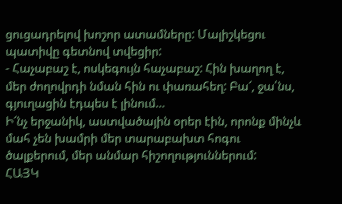ցուցադրելով խոշոր ատամները: Մալիշկեցու պատիվը գետնով տվեցիր:
- Հաչաբաշ է, ոսկեգույն հաչաբաշ: Հին խաղող է, մեր ժողովրդի նման հին ու փառահեղ: Բա՜, ջա՛նս, գյուղացին էդպես է լինում…
Ի՜նչ երջանիկ, աստվածային օրեր էին, որոնք մինչև մահ չեն խամրի մեր տարաբախտ հոգու ծալքերում, մեր անմար հիշողություններում:
ՀԱՅԿ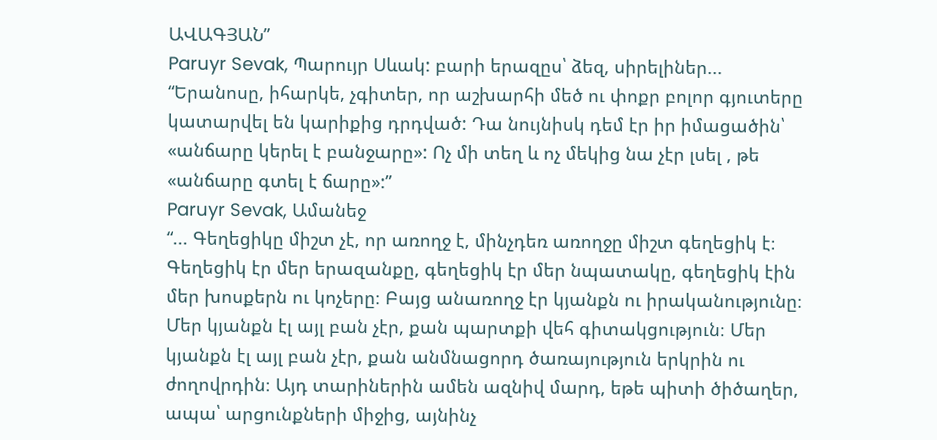ԱՎԱԳՅԱՆ”
Paruyr Sevak, Պարույր Սևակ: բարի երազըս՝ ձեզ, սիրելիներ...
“Երանոսը, իհարկե, չգիտեր, որ աշխարհի մեծ ու փոքր բոլոր գյուտերը կատարվել են կարիքից դրդված: Դա նույնիսկ դեմ էր իր իմացածին՝ «անճարը կերել է բանջարը»: Ոչ մի տեղ և ոչ մեկից նա չէր լսել , թե «անճարը գտել է ճարը»:”
Paruyr Sevak, Ամանեջ
“... Գեղեցիկը միշտ չէ, որ առողջ է, մինչդեռ առողջը միշտ գեղեցիկ է։ Գեղեցիկ էր մեր երազանքը, գեղեցիկ էր մեր նպատակը, գեղեցիկ էին մեր խոսքերն ու կոչերը։ Բայց անառողջ էր կյանքն ու իրականությունը։ Մեր կյանքն էլ այլ բան չէր, քան պարտքի վեհ գիտակցություն։ Մեր կյանքն էլ այլ բան չէր, քան անմնացորդ ծառայություն երկրին ու ժողովրդին։ Այդ տարիներին ամեն ազնիվ մարդ, եթե պիտի ծիծաղեր, ապա՝ արցունքների միջից, այնինչ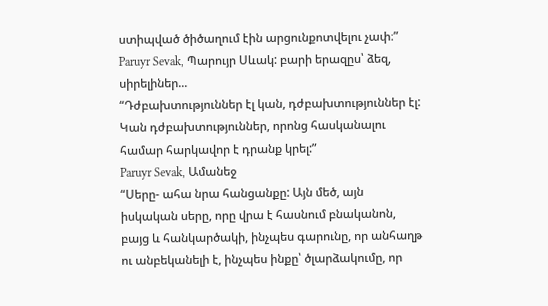ստիպված ծիծաղում էին արցունքոտվելու չափ։”
Paruyr Sevak, Պարույր Սևակ: բարի երազըս՝ ձեզ, սիրելիներ...
“Դժբախտություններ էլ կան, դժբախտություններ էլ: Կան դժբախտություններ, որոնց հասկանալու համար հարկավոր է դրանք կրել:”
Paruyr Sevak, Ամանեջ
“Սերը- ահա նրա հանցանքը: Այն մեծ, այն իսկական սերը, որը վրա է հասնում բնականոն, բայց և հանկարծակի, ինչպես գարունը, որ անհաղթ ու անբեկանելի է, ինչպես ինքը՝ ծլարձակումը, որ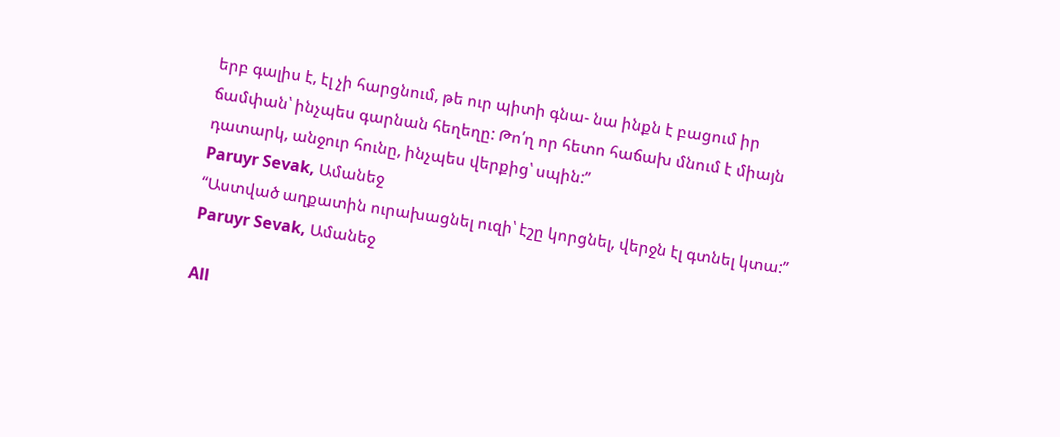երբ գալիս է, էլ չի հարցնում, թե ուր պիտի գնա- նա ինքն է բացում իր ճամփան՝ ինչպես գարնան հեղեղը: Թո՛ղ որ հետո հաճախ մնում է միայն դատարկ, անջուր հունը, ինչպես վերքից՝ սպին:”
Paruyr Sevak, Ամանեջ
“Աստված աղքատին ուրախացնել ուզի՝ էշը կորցնել, վերջն էլ գտնել կտա:”
Paruyr Sevak, Ամանեջ

All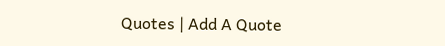Quotes | Add A Quote